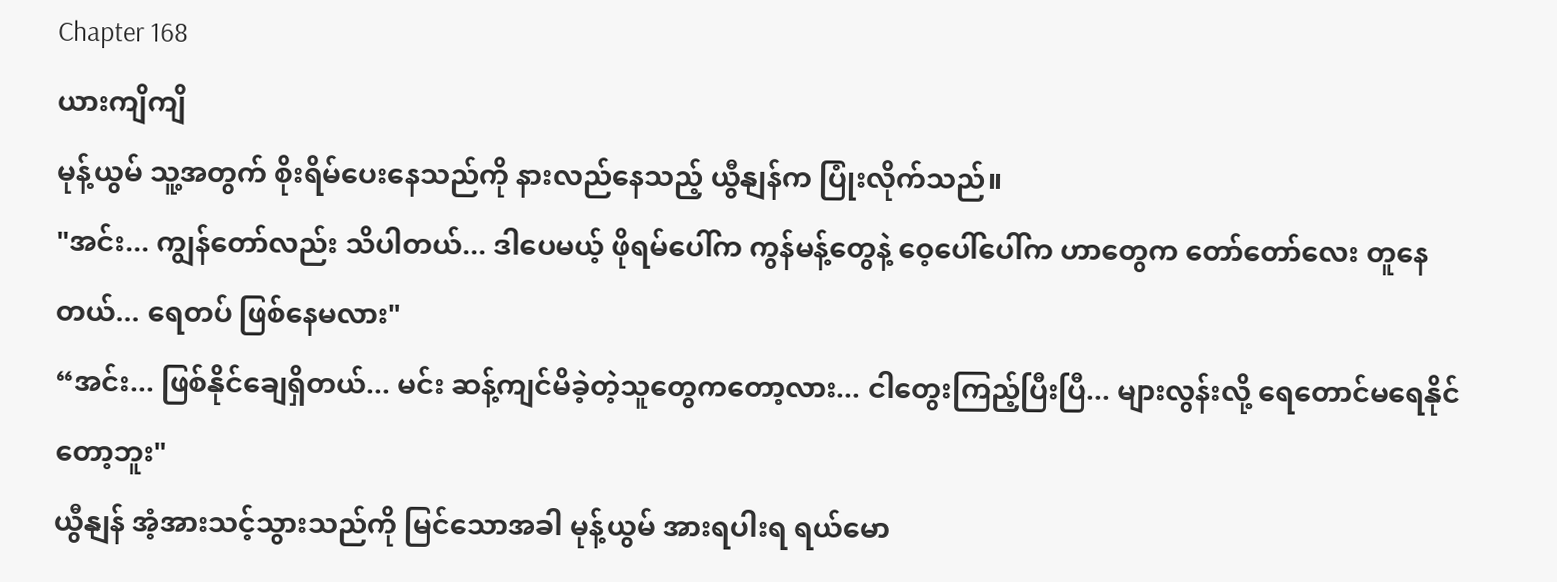Chapter 168
ယားကျိကျိ
မုန့်ယွမ် သူ့အတွက် စိုးရိမ်ပေးနေသည်ကို နားလည်နေသည့် ယွီနျန်က ပြုံးလိုက်သည်။
"အင်း... ကျွန်တော်လည်း သိပါတယ်... ဒါပေမယ့် ဖိုရမ်ပေါ်က ကွန်မန့်တွေနဲ့ ဝေ့ပေါ်ပေါ်က ဟာတွေက တော်တော်လေး တူနေတယ်... ရေတပ် ဖြစ်နေမလား"
“အင်း... ဖြစ်နိုင်ချေရှိတယ်... မင်း ဆန့်ကျင်မိခဲ့တဲ့သူတွေကတော့လား... ငါတွေးကြည့်ပြီးပြီ... များလွန်းလို့ ရေတောင်မရေနိုင်တော့ဘူး"
ယွီနျန် အံ့အားသင့်သွားသည်ကို မြင်သောအခါ မုန့်ယွမ် အားရပါးရ ရယ်မော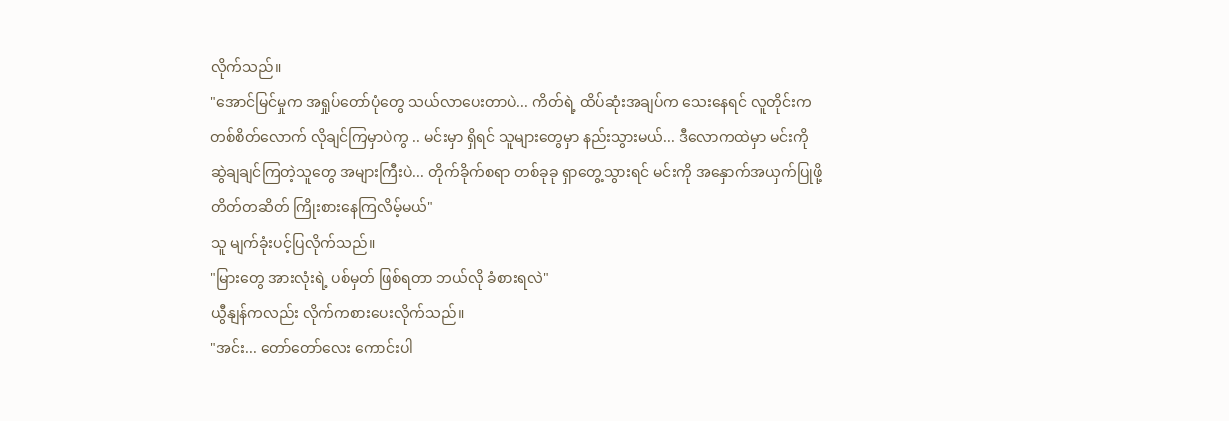လိုက်သည်။
"အောင်မြင်မှုက အရှုပ်တော်ပုံတွေ သယ်လာပေးတာပဲ... ကိတ်ရဲ့ ထိပ်ဆုံးအချပ်က သေးနေရင် လူတိုင်းက တစ်စိတ်လောက် လိုချင်ကြမှာပဲကွ .. မင်းမှာ ရှိရင် သူများတွေမှာ နည်းသွားမယ်... ဒီလောကထဲမှာ မင်းကို ဆွဲချချင်ကြတဲ့သူတွေ အများကြီးပဲ... တိုက်ခိုက်စရာ တစ်ခုခု ရှာတွေ့သွားရင် မင်းကို အနှောက်အယှက်ပြုဖို့ တိတ်တဆိတ် ကြိုးစားနေကြလိမ့်မယ်"
သူ မျက်ခုံးပင့်ပြလိုက်သည်။
"မြားတွေ အားလုံးရဲ့ ပစ်မှတ် ဖြစ်ရတာ ဘယ်လို ခံစားရလဲ"
ယွီနျန်ကလည်း လိုက်ကစားပေးလိုက်သည်။
"အင်း... တော်တော်လေး ကောင်းပါ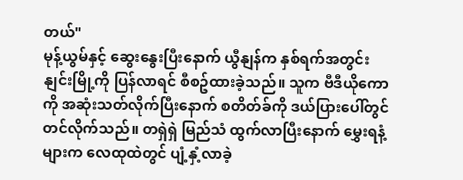တယ်"
မုန့်ယွမ်နှင့် ဆွေးနွေးပြီးနောက် ယွီနျန်က နှစ်ရက်အတွင်း နျင်းမြို့ကို ပြန်လာရင် စီစဥ်ထားခဲ့သည်။ သူက ဗီဒီယိုကောကို အဆုံးသတ်လိုက်ပြီးနောက် စတိတ်ခ်ကို ဒယ်ပြားပေါ်တွင် တင်လိုက်သည်။ တရှဲရှဲ မြည်သံ ထွက်လာပြီးနောက် မွှေးရနံ့များက လေထုထဲတွင် ပျံ့နှံ့လာခဲ့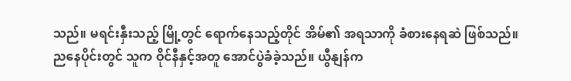သည်။ မရင်းနှီးသည့် မြို့တွင် ရောက်နေသည့်တိုင် အိမ်၏ အရသာကို ခံစားနေရဆဲ ဖြစ်သည်။
ညနေပိုင်းတွင် သူက ဝိုင်နီနှင့်အတူ အောင်ပွဲခံခဲ့သည်။ ယွီနျန်က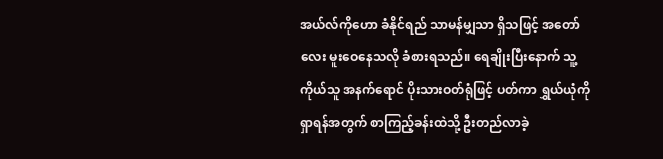အယ်လ်ကိုဟော ခံနိုင်ရည် သာမန်မျှသာ ရှိသဖြင့် အတော်လေး မူးဝေနေသလို ခံစားရသည်။ ရေချိုးပြီးနောက် သူ့ကိုယ်သူ အနက်ရောင် ပိုးသားဝတ်ရုံဖြင့် ပတ်ကာ ရွှယ်ယုံကို ရှာရန်အတွက် စာကြည့်ခန်းထဲသို့ ဦးတည်လာခဲ့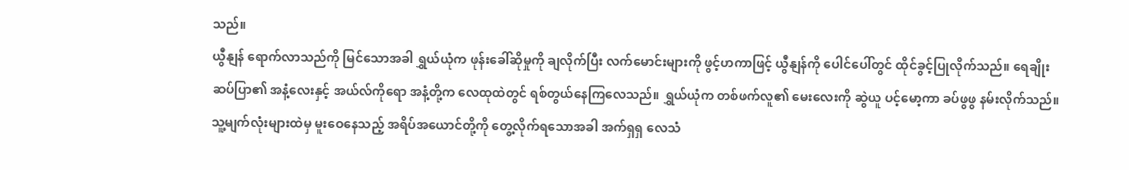သည်။
ယွီနျန် ရောက်လာသည်ကို မြင်သောအခါ ရွှယ်ယုံက ဖုန်းခေါ်ဆိုမှုကို ချလိုက်ပြီး လက်မောင်းများကို ဖွင့်ဟကာဖြင့် ယွီနျန်ကို ပေါင်ပေါ်တွင် ထိုင်ခွင့်ပြုလိုက်သည်။ ရေချိုးဆပ်ပြာ၏ အနံ့လေးနှင့် အယ်လ်ကိုရော အနံ့တို့က လေထုထဲတွင် ရစ်တွယ်နေကြလေသည်။ ရွှယ်ယုံက တစ်ဖက်လူ၏ မေးလေးကို ဆွဲယူ ပင့်မော့ကာ ခပ်ဖွဖွ နမ်းလိုက်သည်။ သူ့မျက်လုံးများထဲမှ မူးဝေနေသည့် အရိပ်အယောင်တို့ကို တွေ့လိုက်ရသောအခါ အက်ရှရှ လေသံ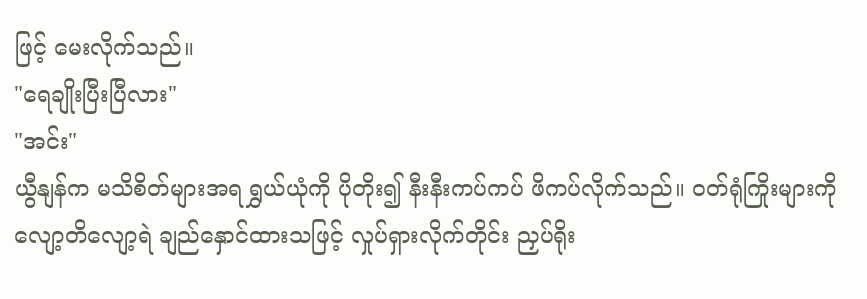ဖြင့် မေးလိုက်သည်။
"ရေချိုးပြီးပြီလား"
"အင်း"
ယွီနျန်က မသိစိတ်များအရ ရွှယ်ယုံကို ပိုတိုး၍ နီးနီးကပ်ကပ် ဖိကပ်လိုက်သည်။ ဝတ်ရုံကြိုးများကို လျော့တိလျော့ရဲ ချည်နှောင်ထားသဖြင့် လှုပ်ရှားလိုက်တိုင်း ညှပ်ရိုး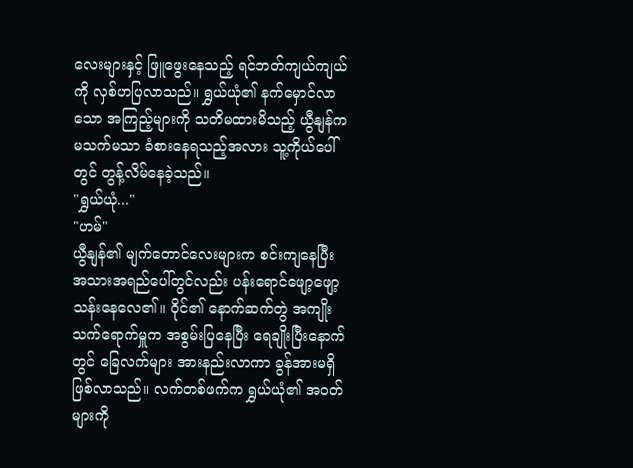လေးများနှင့် ဖြူဖွေးနေသည့် ရင်ဘတ်ကျယ်ကျယ်ကို လှစ်ဟပြလာသည်။ ရွှယ်ယုံ၏ နက်မှောင်လာသော အကြည့်များကို သတိမထားမိသည့် ယွီနျန်က မသက်မသာ ခံစားနေရသည့်အလား သူ့ကိုယ်ပေါ်တွင် တွန့်လိမ်နေခဲ့သည်။
"ရွှယ်ယုံ..."
"ဟမ်"
ယွီနျန်၏ မျက်တောင်လေးများက စင်းကျနေပြီး အသားအရည်ပေါ်တွင်လည်း ပန်းရောင်ဖျော့ဖျော့သန်းနေလေ၏။ ဝိုင်၏ နောက်ဆက်တွဲ အကျိုးသက်ရောက်မှူက အစွမ်းပြနေပြီး ရေချိုးပြီးနောက်တွင် ခြေလက်များ အားနည်းလာကာ ခွန်အားမရှိ ဖြစ်လာသည်။ လက်တစ်ဖက်က ရွှယ်ယုံ၏ အဝတ်များကို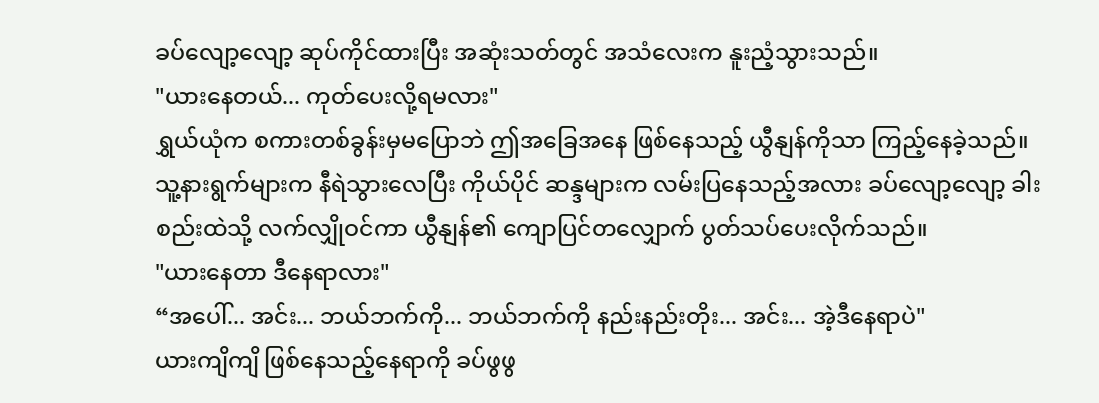ခပ်လျော့လျော့ ဆုပ်ကိုင်ထားပြီး အဆုံးသတ်တွင် အသံလေးက နူးညံ့သွားသည်။
"ယားနေတယ်... ကုတ်ပေးလို့ရမလား"
ရွှယ်ယုံက စကားတစ်ခွန်းမှမပြောဘဲ ဤအခြေအနေ ဖြစ်နေသည့် ယွီနျန်ကိုသာ ကြည့်နေခဲ့သည်။ သူ့နားရွက်များက နီရဲသွားလေပြီး ကိုယ်ပိုင် ဆန္ဒများက လမ်းပြနေသည့်အလား ခပ်လျော့လျော့ ခါးစည်းထဲသို့ လက်လျှိုဝင်ကာ ယွီနျန်၏ ကျောပြင်တလျှောက် ပွတ်သပ်ပေးလိုက်သည်။
"ယားနေတာ ဒီနေရာလား"
“အပေါ်... အင်း... ဘယ်ဘက်ကို... ဘယ်ဘက်ကို နည်းနည်းတိုး... အင်း... အဲ့ဒီနေရာပဲ"
ယားကျိကျိ ဖြစ်နေသည့်နေရာကို ခပ်ဖွဖွ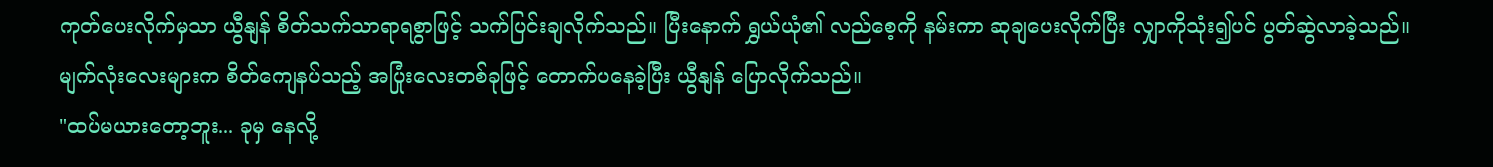ကုတ်ပေးလိုက်မှသာ ယွီနျန် စိတ်သက်သာရာရစွာဖြင့် သက်ပြင်းချလိုက်သည်။ ပြီးနောက် ရွှယ်ယုံ၏ လည်စေ့ကို နမ်းကာ ဆုချပေးလိုက်ပြီး လျှာကိုသုံး၍ပင် ပွတ်ဆွဲလာခဲ့သည်။ မျက်လုံးလေးများက စိတ်ကျေနပ်သည့် အပြုံးလေးတစ်ခုဖြင့် တောက်ပနေခဲ့ပြီး ယွီနျန် ပြောလိုက်သည်။
"ထပ်မယားတော့ဘူး... ခုမှ နေလို့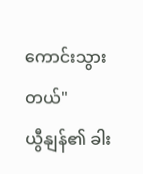ကောင်းသွားတယ်"
ယွီနျန်၏ ခါး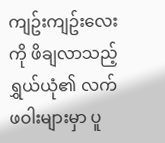ကျဥ်းကျဥ်းလေးကို ဖိချလာသည့် ရွှယ်ယုံ၏ လက်ဖဝါးများမှာ ပူ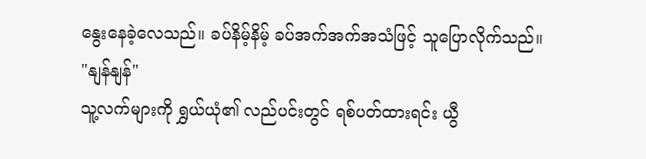နွေးနေခဲ့လေသည်။ ခပ်နိမ့်နိမ့် ခပ်အက်အက်အသံဖြင့် သူပြောလိုက်သည်။
"နျန်နျန်"
သူ့လက်များကို ရွှယ်ယုံ၏ လည်ပင်းတွင် ရစ်ပတ်ထားရင်း ယွီ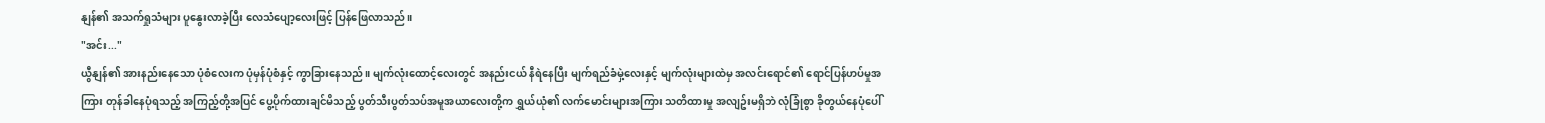နျန်၏ အသက်ရှုသံများ ပူနွေးလာခဲ့ပြီး လေသံပျော့လေးဖြင့် ပြန်ဖြေလာသည်။
"အင်း..."
ယွီနျန်၏ အားနည်းနေသော ပုံစံလေးက ပုံမှန်ပုံစံနှင့် ကွာခြားနေသည်။ မျက်လုံးထောင့်လေးတွင် အနည်းငယ် နီရဲနေပြီး မျက်ရည်ခံမှဲ့လေးနှင့် မျက်လုံးများထဲမှ အလင်းရောင်၏ ရောင်ပြန်ဟပ်မှုအကြား တုန်ခါနေပုံရသည့် အကြည့်တို့အပြင် ပွေ့ပိုက်ထားချင်မိသည့် ပွတ်သီးပွတ်သပ်အမူအယာလေးတို့က ရွှယ်ယုံ၏ လက်မောင်းများအကြား သတိထားမှု အလျဥ်းမရှိဘဲ လုံခြုံစွာ ခိုတွယ်နေပုံပေါ်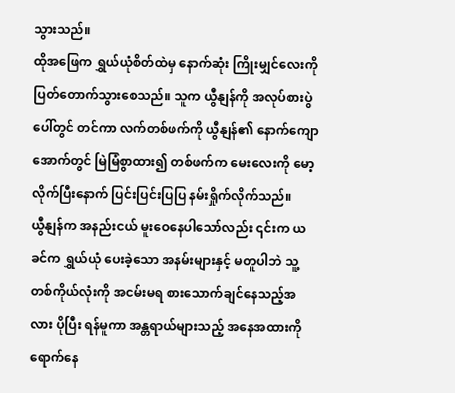သွားသည်။
ထိုအဖြေက ရွှယ်ယုံစိတ်ထဲမှ နောက်ဆုံး ကြိုးမျှင်လေးကို ပြတ်တောက်သွားစေသည်။ သူက ယွီနျန်ကို အလုပ်စားပွဲပေါ်တွင် တင်ကာ လက်တစ်ဖက်ကို ယွီနျန်၏ နောက်ကျောအောက်တွင် မြဲမြံစွာထား၍ တစ်ဖက်က မေးလေးကို မော့လိုက်ပြီးနောက် ပြင်းပြင်းပြပြ နမ်းရှိုက်လိုက်သည်။
ယွီနျန်က အနည်းငယ် မူးဝေနေပါသော်လည်း ၎င်းက ယခင်က ရွှယ်ယုံ ပေးခဲ့သော အနမ်းများနှင့် မတူပါဘဲ သူ့တစ်ကိုယ်လုံးကို အငမ်းမရ စားသောက်ချင်နေသည့်အလား ပိုပြီး ရန်မူကာ အန္တရာယ်များသည့် အနေအထားကို ရောက်နေ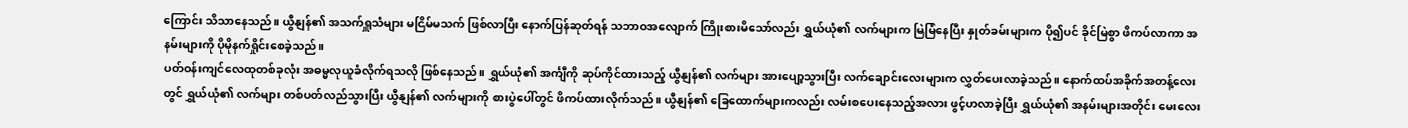ကြောင်း သိသာနေသည်။ ယွီနျန်၏ အသက်ရှူသံများ မငြိမ်မသက် ဖြစ်လာပြီး နောက်ပြန်ဆုတ်ရန် သဘာဝအလျောက် ကြိုးစားမိသော်လည်း ရွှယ်ယုံ၏ လက်များက မြဲမြံနေပြီး နှုတ်ခမ်းများက ပို၍ပင် ခိုင်မြဲစွာ ဖိကပ်လာကာ အနမ်းများကို ပိုမိုနက်ရှိုင်းစေခဲ့သည်။
ပတ်ဝန်းကျင်လေထုတစ်ခုလုံး အဓမ္မလုယူခံလိုက်ရသလို ဖြစ်နေသည်။ ရွှယ်ယုံ၏ အင်္ကျီကို ဆုပ်ကိုင်ထားသည့် ယွီနျန်၏ လက်များ အားပျော့သွားပြီး လက်ချောင်းလေးများက လွှတ်ပေးလာခဲ့သည်။ နောက်ထပ်အခိုက်အတန့်လေးတွင် ရွှယ်ယုံ၏ လက်များ တစ်ပတ်လည်သွားပြီး ယွီနျန်၏ လက်များကို စားပွဲပေါ်တွင် ဖိကပ်ထားလိုက်သည်။ ယွီနျန်၏ ခြေထောက်များကလည်း လမ်းစပေးနေသည့်အလား ဖွင့်ဟလာခဲ့ပြီး ရွှယ်ယုံ၏ အနမ်းများအတိုင်း မေးလေး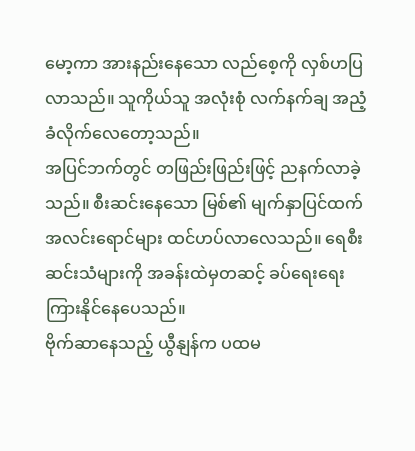မော့ကာ အားနည်းနေသော လည်စေ့ကို လှစ်ဟပြလာသည်။ သူကိုယ်သူ အလုံးစုံ လက်နက်ချ အညံ့ခံလိုက်လေတော့သည်။
အပြင်ဘက်တွင် တဖြည်းဖြည်းဖြင့် ညနက်လာခဲ့သည်။ စီးဆင်းနေသော မြစ်၏ မျက်နှာပြင်ထက် အလင်းရောင်များ ထင်ဟပ်လာလေသည်။ ရေစီးဆင်းသံများကို အခန်းထဲမှတဆင့် ခပ်ရေးရေး ကြားနိုင်နေပေသည်။
ဗိုက်ဆာနေသည့် ယွီနျန်က ပထမ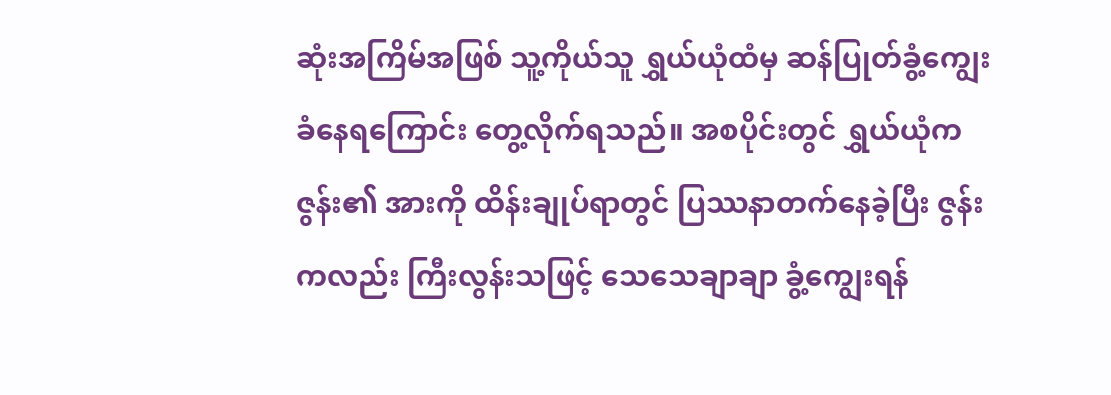ဆုံးအကြိမ်အဖြစ် သူ့ကိုယ်သူ ရွှယ်ယုံထံမှ ဆန်ပြုတ်ခွံ့ကျွေးခံနေရကြောင်း တွေ့လိုက်ရသည်။ အစပိုင်းတွင် ရွှယ်ယုံက ဇွန်း၏ အားကို ထိန်းချုပ်ရာတွင် ပြဿနာတက်နေခဲ့ပြီး ဇွန်းကလည်း ကြီးလွန်းသဖြင့် သေသေချာချာ ခွံ့ကျွေးရန်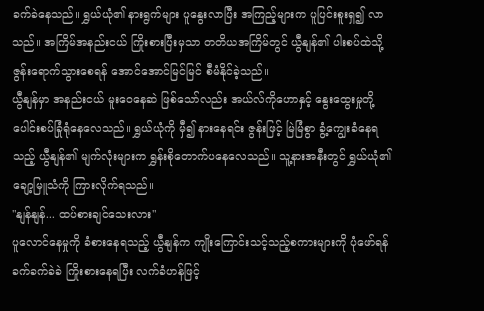ခက်ခဲနေသည်။ ရွှယ်ယုံ၏ နားရွက်များ ပူနွေးလာပြီး အကြည့်များက ပူပြင်းစူးရှ၍ လာသည်။ အကြိမ်အနည်းငယ် ကြိုးစားပြီးမှသာ တတိယအကြိမ်တွင် ယွီနျန်၏ ပါးစပ်ထဲသို့ ဇွန်းရောက်သွားစေရန် အောင်အောင်မြင်မြင် စီမံနိုင်ခဲ့သည်။
ယွီနျန်မှာ အနည်းငယ် မူးဝေနေဆဲ ဖြစ်သော်လည်း အယ်လ်ကိုဟောနှင့် နွေးထွေးမှုတို့ ပေါင်းစပ်ခြုံရုံနေလေသည်။ ရွှယ်ယုံကို မှီ၍ နားနေရင်း ဇွန်းဖြင့် မြဲမြံစွာ ခွံ့ကျွေးခံနေရသည့် ယွီနျန်၏ မျက်လုံးများက ရွှန်းစိုတောက်ပနေလေသည်။ သူ့နားအနီးတွင် ရွှယ်ယုံ၏ ချော့မြူသံကို ကြားလိုက်ရသည်။
"နျန်နျန်... ထပ်စားချင်သေးလား"
ပူလောင်နေမှုကို ခံစားနေရသည့် ယွီနျန်က ကျိုးကြောင်းသင့်သည့်စကားများကို ပုံဖော်ရန် ခက်ခက်ခဲခဲ ကြိုးစားနေရပြီး လက်ခံဟန်ဖြင့်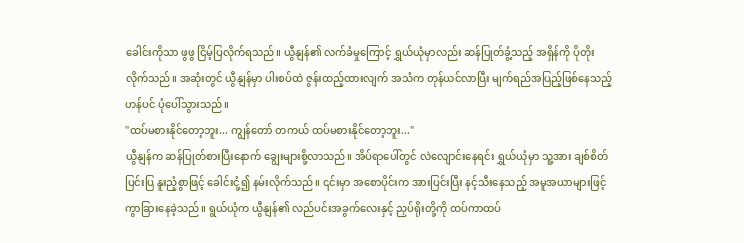ခေါင်းကိုသာ ဖွဖွ ငြိမ့်ပြလိုက်ရသည်။ ယွီနျန်၏ လက်ခံမှုကြောင့် ရွှယ်ယုံမှာလည်း ဆန်ပြုတ်ခွံ့သည့် အရှိန်ကို ပိုတိုးလိုက်သည်။ အဆုံးတွင် ယွီနျန်မှာ ပါးစပ်ထဲ ဇွန်းထည့်ထားလျက် အသံက တုန်ယင်လာပြီး မျက်ရည်အပြည့်ဖြစ်နေသည့်ဟန်ပင် ပုံပေါ်သွားသည်။
"ထပ်မစားနိုင်တော့ဘူး... ကျွန်တော် တကယ် ထပ်မစားနိုင်တော့ဘူး..."
ယွီနျန်က ဆန်ပြုတ်စားပြီးနောက် ချွေးများစို့လာသည်။ အိပ်ရာပေါ်တွင် လဲလျောင်းနေရင်း ရွှယ်ယုံမှာ သူ့အား ချစ်စိတ်ပြင်းပြ နူးညံ့စွာဖြင့် ခေါင်းငုံ့၍ နမ်းလိုက်သည်။ ၎င်းမှာ အစောပိုင်းက အားပြင်းပြီး နင့်သီးနေသည့် အမူအယာများဖြင့် ကွာခြားနေခဲ့သည်။ ရွယ်ယုံက ယွီနျန်၏ လည်ပင်းအခွက်လေးနှင့် ညှပ်ရိုးတို့ကို ထပ်ကာထပ်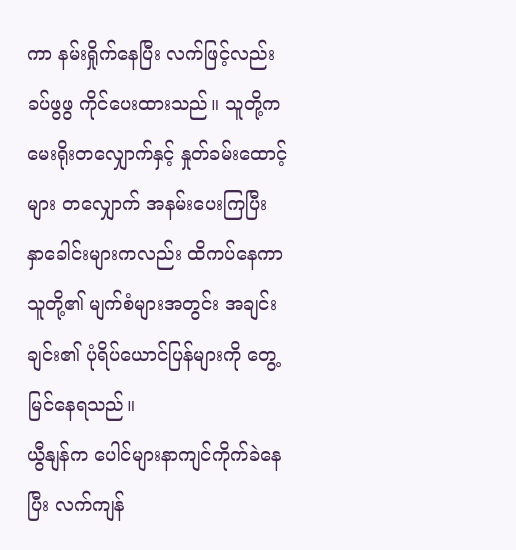ကာ နမ်းရှိုက်နေပြီး လက်ဖြင့်လည်း ခပ်ဖွဖွ ကိုင်ပေးထားသည်။ သူတို့က မေးရိုးတလျှောက်နှင့် နှုတ်ခမ်းထောင့်များ တလျှောက် အနမ်းပေးကြပြီး နှာခေါင်းများကလည်း ထိကပ်နေကာ သူတို့၏ မျက်စံများအတွင်း အချင်းချင်း၏ ပုံရိပ်ယောင်ပြန်များကို တွေ့မြင်နေရသည်။
ယွီနျန်က ပေါင်များနာကျင်ကိုက်ခဲနေပြီး လက်ကျန်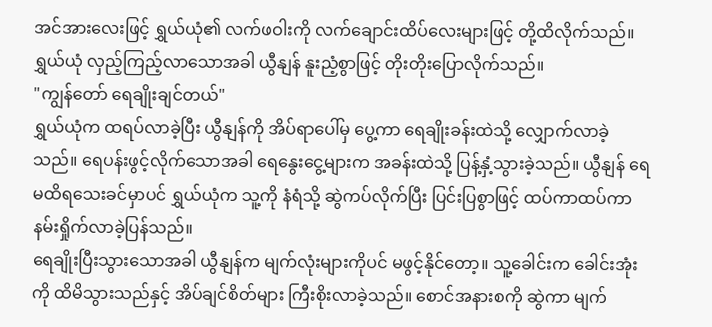အင်အားလေးဖြင့် ရွှယ်ယုံ၏ လက်ဖဝါးကို လက်ချောင်းထိပ်လေးများဖြင့် တို့ထိလိုက်သည်။ ရွှယ်ယုံ လှည့်ကြည့်လာသောအခါ ယွီနျန် နူးညံ့စွာဖြင့် တိုးတိုးပြောလိုက်သည်။
"ကျွန်တော် ရေချိုးချင်တယ်"
ရွှယ်ယုံက ထရပ်လာခဲ့ပြီး ယွီနျန်ကို အိပ်ရာပေါ်မှ ပွေ့ကာ ရေချိုးခန်းထဲသို့ လျှောက်လာခဲ့သည်။ ရေပန်းဖွင့်လိုက်သောအခါ ရေနွေးငွေ့များက အခန်းထဲသို့ ပြန့်နှံ့သွားခဲ့သည်။ ယွီနျန် ရေမထိရသေးခင်မှာပင် ရွှယ်ယုံက သူ့ကို နံရံသို့ ဆွဲကပ်လိုက်ပြီး ပြင်းပြစွာဖြင့် ထပ်ကာထပ်ကာ နမ်းရှိုက်လာခဲ့ပြန်သည်။
ရေချိုးပြီးသွားသောအခါ ယွီနျန်က မျက်လုံးများကိုပင် မဖွင့်နိုင်တော့။ သူ့ခေါင်းက ခေါင်းအုံးကို ထိမိသွားသည်နှင့် အိပ်ချင်စိတ်များ ကြီးစိုးလာခဲ့သည်။ စောင်အနားစကို ဆွဲကာ မျက်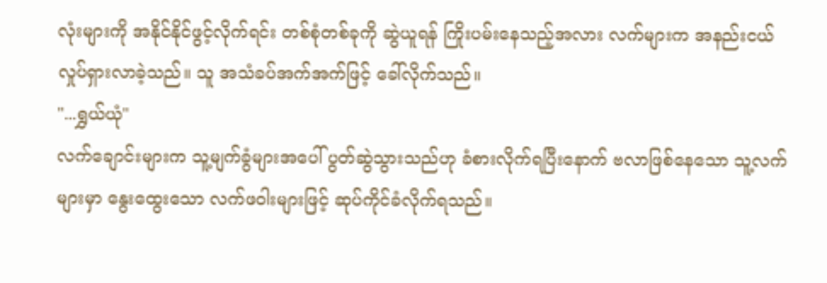လုံးများကို အနိုင်နိုင်ဖွင့်လိုက်ရင်း တစ်စုံတစ်ခုကို ဆွဲယူရန် ကြိုးပမ်းနေသည့်အလား လက်များက အနည်းငယ် လှုပ်ရှားလာခဲ့သည်။ သူ အသံခပ်အက်အက်ဖြင့် ခေါ်လိုက်သည်။
"...ရွှယ်ယုံ"
လက်ချောင်းများက သူ့မျက်ခွံများအပေါ် ပွတ်ဆွဲသွားသည်ဟု ခံစားလိုက်ရပြီးနောက် ဗလာဖြစ်နေသော သူ့လက်များမှာ နွေးထွေးသော လက်ဖဝါးများဖြင့် ဆုပ်ကိုင်ခံလိုက်ရသည်။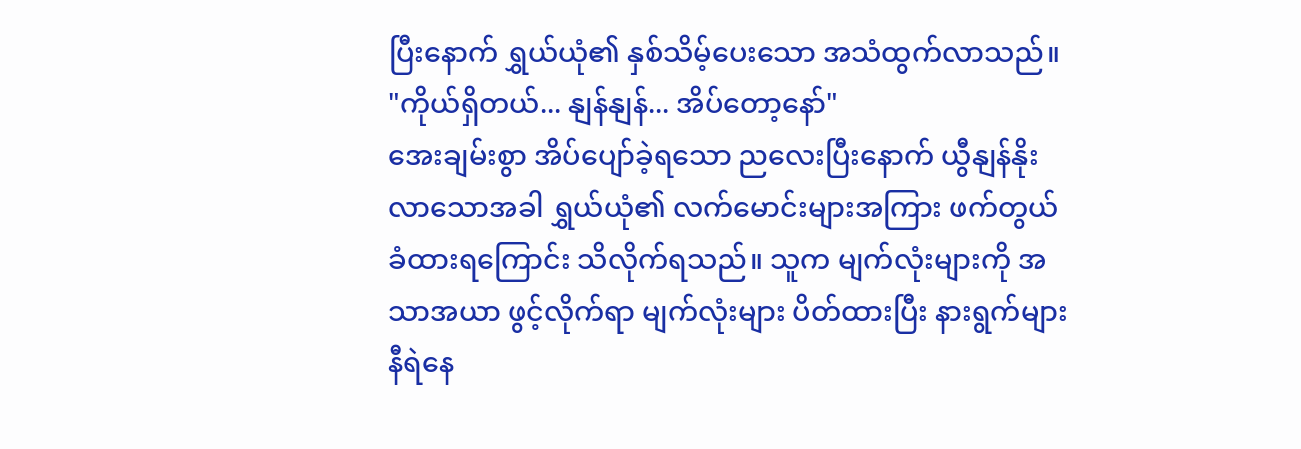ပြီးနောက် ရွှယ်ယုံ၏ နှစ်သိမ့်ပေးသော အသံထွက်လာသည်။
"ကိုယ်ရှိတယ်... နျန်နျန်... အိပ်တော့နော်"
အေးချမ်းစွာ အိပ်ပျော်ခဲ့ရသော ညလေးပြီးနောက် ယွီနျန်နိုးလာသောအခါ ရွှယ်ယုံ၏ လက်မောင်းများအကြား ဖက်တွယ်ခံထားရကြောင်း သိလိုက်ရသည်။ သူက မျက်လုံးများကို အသာအယာ ဖွင့်လိုက်ရာ မျက်လုံးများ ပိတ်ထားပြီး နားရွက်များ နီရဲနေ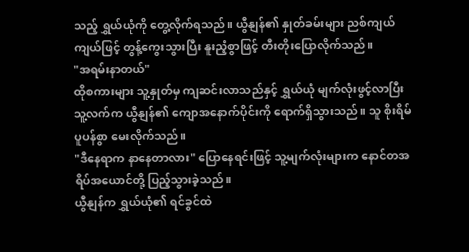သည့် ရွှယ်ယုံကို တွေ့လိုက်ရသည်။ ယွီနျန်၏ နှုတ်ခမ်းများ ညစ်ကျယ်ကျယ်ဖြင့် တွန့်ကွေးသွားပြီး နူးညံ့စွာဖြင့် တီးတိုးပြောလိုက်သည်။
"အရမ်းနာတယ်"
ထိုစကားများ သူ့နှုတ်မှ ကျဆင်းလာသည်နှင့် ရွှယ်ယုံ မျက်လုံးဖွင့်လာပြီး သူ့လက်က ယွီနျန်၏ ကျောအနောက်ပိုင်းကို ရောက်ရှိသွားသည်။ သူ စိုးရိမ်ပူပန်စွာ မေးလိုက်သည်။
"ဒီနေရာက နာနေတာလား" ပြောနေရင်းဖြင့် သူ့မျက်လုံးများက နောင်တအရိပ်အယောင်တို့ ပြည့်သွားခဲ့သည်။
ယွီနျန်က ရွှယ်ယုံ၏ ရင်ခွင်ထဲ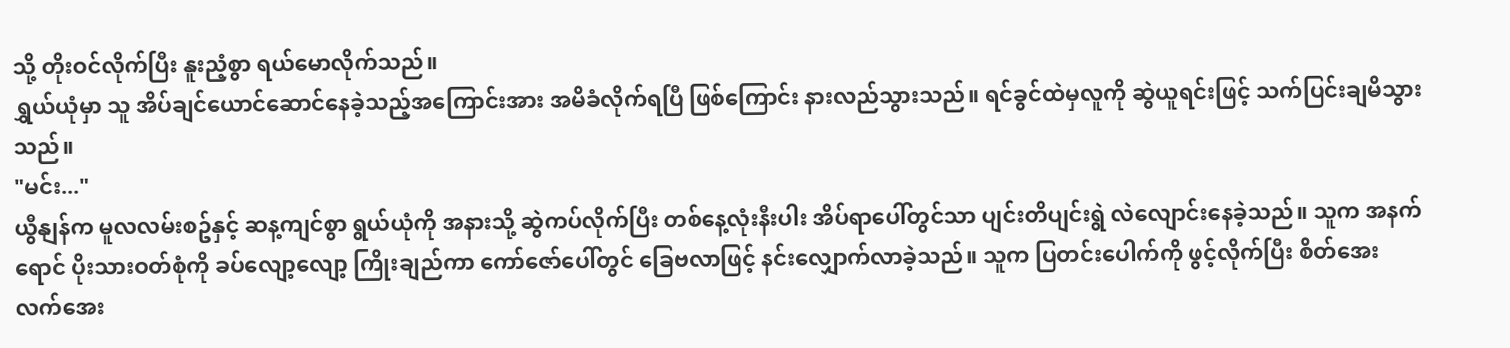သို့ တိုးဝင်လိုက်ပြီး နူးညံ့စွာ ရယ်မောလိုက်သည်။
ရွှယ်ယုံမှာ သူ အိပ်ချင်ယောင်ဆောင်နေခဲ့သည့်အကြောင်းအား အမိခံလိုက်ရပြီ ဖြစ်ကြောင်း နားလည်သွားသည်။ ရင်ခွင်ထဲမှလူကို ဆွဲယူရင်းဖြင့် သက်ပြင်းချမိသွားသည်။
"မင်း..."
ယွီနျန်က မူလလမ်းစဥ်နှင့် ဆန့ကျင်စွာ ရွယ်ယုံကို အနားသို့ ဆွဲကပ်လိုက်ပြီး တစ်နေ့လုံးနီးပါး အိပ်ရာပေါ်တွင်သာ ပျင်းတိပျင်းရွဲ လဲလျောင်းနေခဲ့သည်။ သူက အနက်ရောင် ပိုးသားဝတ်စုံကို ခပ်လျော့လျော့ ကြိုးချည်ကာ ကော်ဇော်ပေါ်တွင် ခြေဗလာဖြင့် နင်းလျှောက်လာခဲ့သည်။ သူက ပြတင်းပေါက်ကို ဖွင့်လိုက်ပြီး စိတ်အေးလက်အေး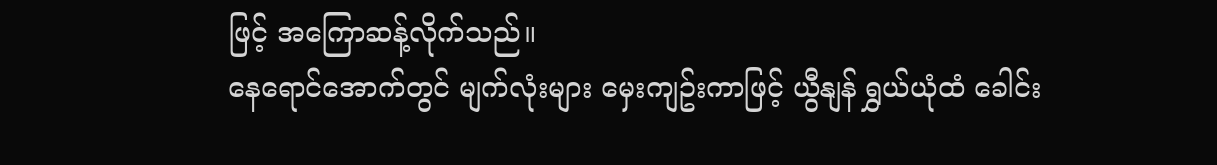ဖြင့် အကြောဆန့်လိုက်သည်။
နေရောင်အောက်တွင် မျက်လုံးများ မှေးကျဥ်းကာဖြင့် ယွီနျန် ရွှယ်ယုံထံ ခေါင်း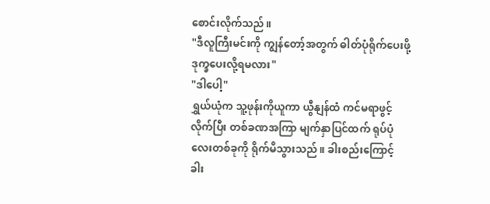စောင်းလိုက်သည်။
"ဒီလူကြီးမင်းကို ကျွန်တော့်အတွက် ဓါတ်ပုံရိုက်ပေးဖို့ ဒုက္ခပေးလို့ရမလား"
"ဒါပေါ့"
ရွှယ်ယုံက သူ့ဖုန်းကိုယူကာ ယွီနျန်ထံ ကင်မရာဖွင့်လိုက်ပြီး တစ်ခဏအကြာ မျက်နှာပြင်ထက် ရုပ်ပုံလေးတစ်ခုကို ရိုက်မိသွားသည်။ ခါးစည်းကြောင့် ခါး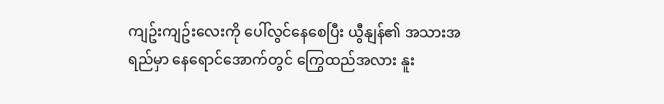ကျဥ်းကျဥ်းလေးကို ပေါ်လွင်နေစေပြီး ယွီနျန်၏ အသားအရည်မှာ နေရောင်အောက်တွင် ကြွေထည်အလား နူး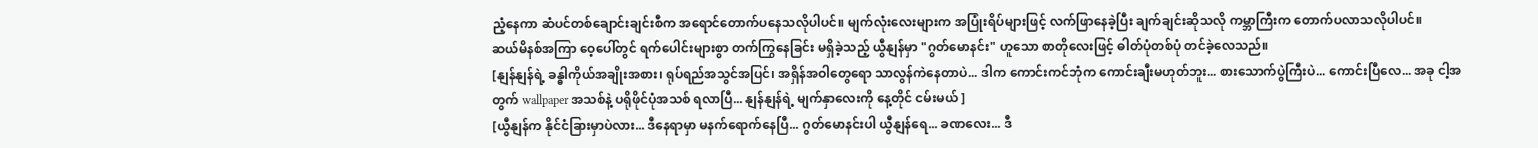ညံ့နေကာ ဆံပင်တစ်ချောင်းချင်းစီက အရောင်တောက်ပနေသလိုပါပင်။ မျက်လုံးလေးများက အပြုံးရိပ်များဖြင့် လက်ဖြာနေခဲ့ပြီး ချက်ချင်းဆိုသလို ကမ္ဘာကြီးက တောက်ပလာသလိုပါပင်။
ဆယ်မိနစ်အကြာ ဝေ့ပေါ်တွင် ရက်ပေါင်းများစွာ တက်ကြွနေခြင်း မရှိခဲ့သည့် ယွီနျန်မှာ "ဂွတ်မောနင်း" ဟူသော စာတိုလေးဖြင့် ဓါတ်ပုံတစ်ပုံ တင်ခဲ့လေသည်။
[နျန်နျန်ရဲ့ ခန္ဓါကိုယ်အချိုးအစား၊ ရုပ်ရည်အသွင်အပြင်၊ အရှိန်အဝါတွေရော သာလွန်ကဲနေတာပဲ... ဒါက ကောင်းကင်ဘုံက ကောင်းချီးမဟုတ်ဘူး... စားသောက်ပွဲကြီးပဲ... ကောင်းပြီလေ... အခု ငါ့အတွက် wallpaper အသစ်နဲ့ ပရိုဖိုင်ပုံအသစ် ရလာပြီ... နျန်နျန်ရဲ့ မျက်နှာလေးကို နေ့တိုင် ငမ်းမယ် ]
[ယွီနျန်က နိုင်ငံခြားမှာပဲလား... ဒီနေရာမှာ မနက်ရောက်နေပြီ... ဂွတ်မောနင်းပါ ယွီနျန်ရေ... ခဏလေး... ဒီ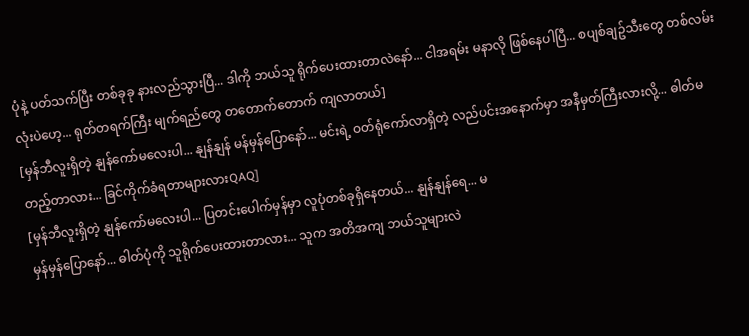ပုံနဲ့ ပတ်သက်ပြီး တစ်ခုခု နားလည်သွားပြီ... ဒါကို ဘယ်သူ ရိုက်ပေးထားတာလဲနော်... ငါအရမ်း မနာလို ဖြစ်နေပါပြီ... စပျစ်ချဥ်သီးတွေ တစ်လမ်းလုံးပဲဟေ့... ရုတ်တရက်ကြီး မျက်ရည်တွေ တတောက်တောက် ကျလာတယ်]
[မှန်ဘီလူးရှိတဲ့ နျန်ကော်မလေးပါ... နျန်နျန် မန်မှန်ပြောနော်... မင်းရဲ့ ဝတ်ရုံကော်လာရှိတဲ့ လည်ပင်းအနောက်မှာ အနီမှတ်ကြီးလားလို့... ဓါတ်မတည့်တာလား... ခြင်ကိုက်ခံရတာများလားQAQ]
[မှန်ဘီလူးရှိတဲ့ နျန်ကော်မလေးပါ... ပြတင်းပေါက်မှန်မှာ လူပုံတစ်ခုရှိနေတယ်... နျန်နျန်ရေ... မ
မှန်မှန်ပြောနော်... ဓါတ်ပုံကို သူရိုက်ပေးထားတာလား... သူက အတိအကျ ဘယ်သူများလဲ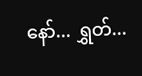နော်... ရွှတ်...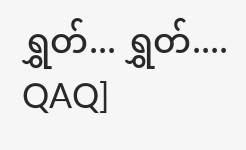ရွှတ်... ရွှတ်.... QAQ]